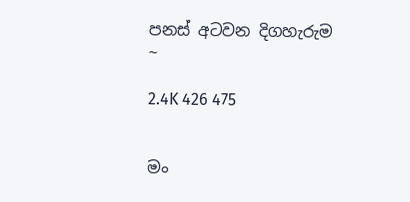පනස් අටවන දිගහැරුම ~

2.4K 426 475


මං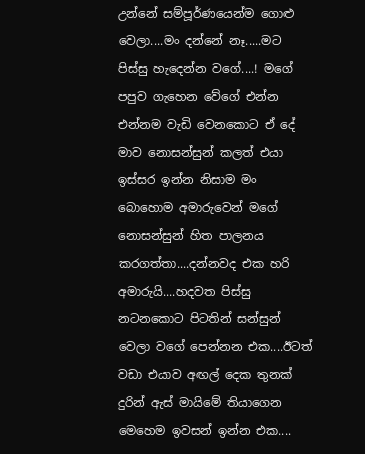උන්නේ සම්පූර්ණයෙන්ම ගොළු වෙලා....මං දන්නේ නෑ.....මට පිස්සු හැදෙන්න වගේ....! මගේ පපුව ගැහෙන වේගේ එන්න එන්නම වැඩි වෙනකොට ඒ දේ මාව නොසන්සුන් කලත් එයා ඉස්සර ඉන්න නිසාම මං බොහොම අමාරුවෙන් මගේ නොසන්සුන් හිත පාලනය කරගත්තා....දන්නවද එක හරි අමාරුයි....හදවත පිස්සු නටනකොට පිටතින් සන්සුන් වෙලා වගේ පෙන්නන එක....ඊටත් වඩා එයාව අඟල් දෙක තුනක් දුරින් ඇස් මායිමේ තියාගෙන මෙහෙම ඉවසන් ඉන්න එක....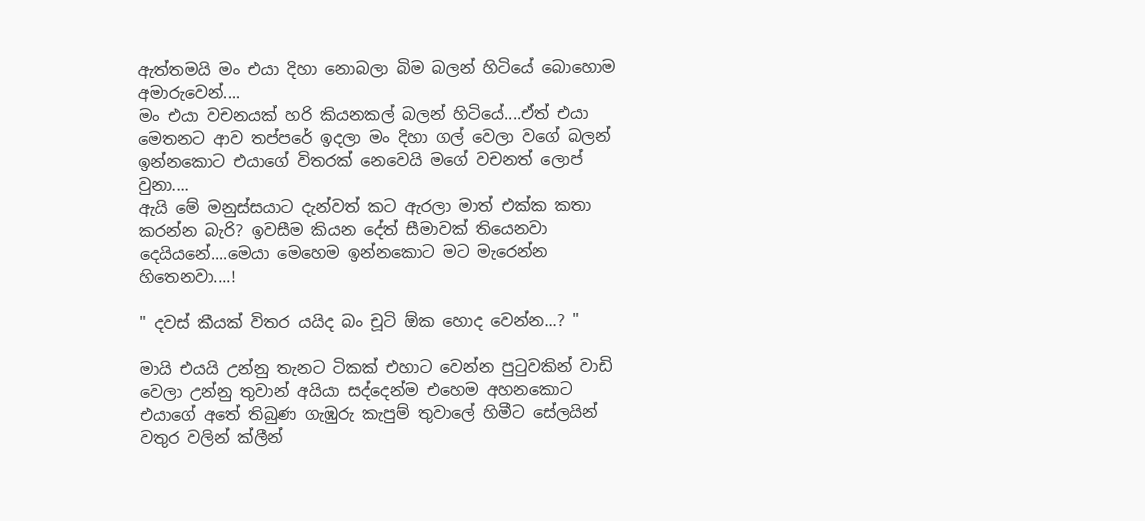ඇත්තමයි මං එයා දිහා නොබලා බිම බලන් හිටියේ බොහොම අමාරුවෙන්....
මං එයා වචනයක් හරි කියනකල් බලන් හිටියේ....ඒත් එයා මෙතනට ආව තප්පරේ ඉදලා මං දිහා ගල් වෙලා වගේ බලන් ඉන්නකොට එයාගේ විතරක් නෙවෙයි මගේ වචනත් ලොප් වුනා....
ඇයි මේ මනුස්සයාට දැන්වත් කට ඇරලා මාත් එක්ක කතා කරන්න බැරි? ඉවසීම කියන දේත් සීමාවක් තියෙනවා දෙයියනේ....මෙයා මෙහෙම ඉන්නකොට මට මැරෙන්න හිතෙනවා....!

" දවස් කීයක් විතර යයිද බං චූටි ඕක හොද වෙන්න...? "

මායි එයයි උන්නු තැනට ටිකක් එහාට වෙන්න පුටුවකින් වාඩි වෙලා උන්නු තුවාන් අයියා සද්දෙන්ම එහෙම අහනකොට එයාගේ අතේ තිබුණ ගැඹුරු කැපුම් තුවාලේ හිමීට සේලයින් වතුර වලින් ක්ලීන්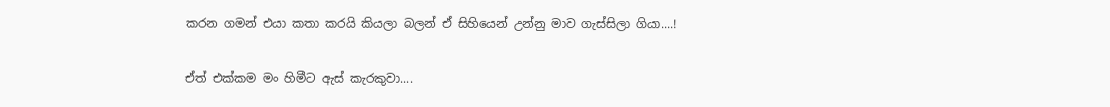කරන ගමන් එයා කතා කරයි කියලා බලන් ඒ සිහියෙන් උන්නු මාව ගැස්සිලා ගියා....!

ඒත් එක්කම මං හිමීට ඇස් කැරකුවා....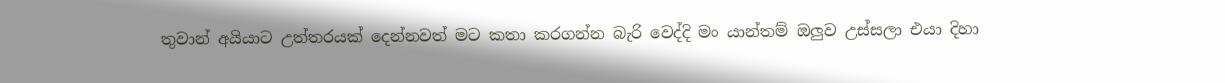තුවාන් අයියාට උත්තරයක් දෙන්නවත් මට කතා කරගන්න බැරි වෙද්දි මං යාන්තම් ඔලුව උස්සලා එයා දිහා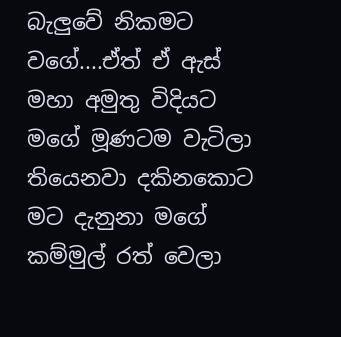බැලුවේ නිකමට වගේ....ඒත් ඒ ඇස් මහා අමුතු විදියට මගේ මූණටම වැටිලා තියෙනවා දකිනකොට මට දැනුනා මගේ කම්මුල් රත් වෙලා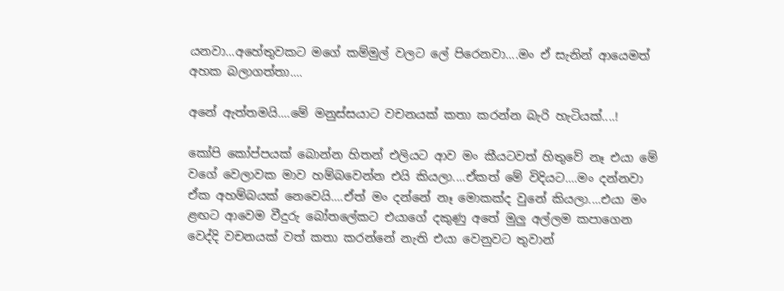යනවා...අහේතුවකට මගේ කම්මුල් වලට ලේ පිරෙනවා....මං ඒ සැනින් ආයෙමත් අහක බලාගත්තා....

අනේ ඇත්තමයි....මේ මනුස්සයාට වචනයක් කතා කරන්න බැරි හැටියක්....!

කෝපි කෝප්පයක් බොන්න හිතන් එලියට ආව මං කීයටවත් හිතුවේ නෑ එයා මේ වගේ වෙලාවක මාව හම්බවෙන්න එයි කියලා....ඒකත් මේ විදියට....මං දන්නවා ඒක අහම්බයක් නෙවෙයි....ඒත් මං දන්නේ නෑ මොකක්ද වුනේ කියලා....එයා මං ළඟට ආවෙම වීදුරු බෝතලේකට එයාගේ දකුණු අතේ මුලු අල්ලම කපාගෙන වෙද්දි වචනයක් වත් කතා කරන්නේ නැති එයා වෙනුවට තුවාන්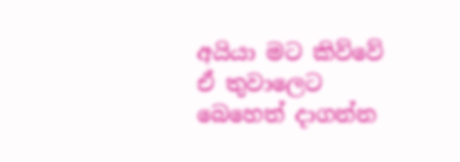අයියා මට කිව්වේ ඒ තුවාලෙට බෙහෙත් දාගන්න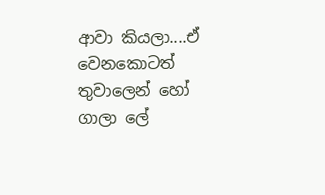ආවා කියලා....ඒ වෙනකොටත් තුවාලෙන් හෝ ගාලා ලේ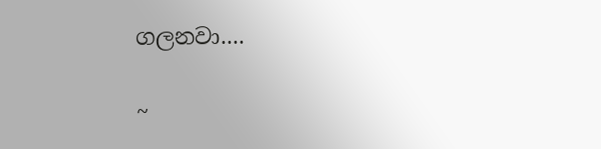ගලනවා....

~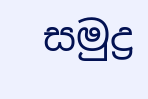සමුද්‍ර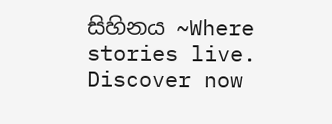සිහිනය ~Where stories live. Discover now